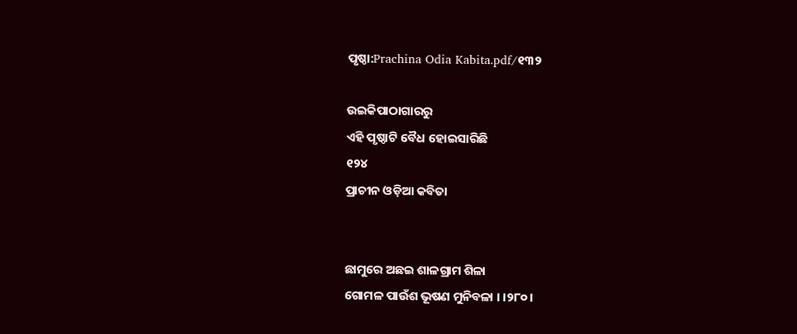ପୃଷ୍ଠା:Prachina Odia Kabita.pdf/୧୩୨

ଉଇକିପାଠାଗାର‌ରୁ
ଏହି ପୃଷ୍ଠାଟି ବୈଧ ହୋଇସାରିଛି
୧୨୪
ପ୍ରାଚୀନ ଓଡ଼ିଆ କବିତା


ଛାମୁରେ ଅଛଇ ଶାଳଗ୍ରାମ ଶିଳା
ଗୋମଳ ପାଉଁଶ ଭୂଷଣ ମୁନିବଳା । ।୨୮୦।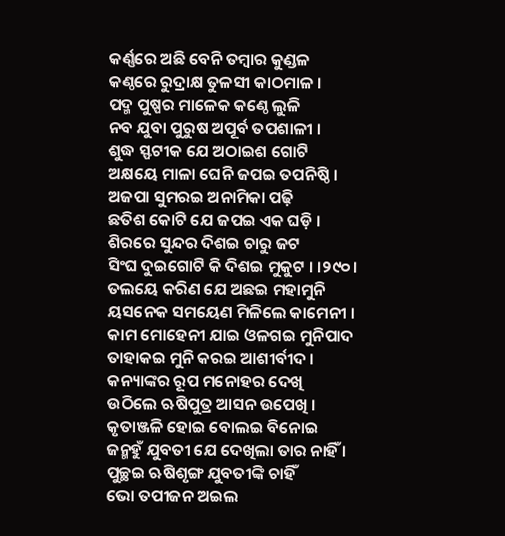କର୍ଣ୍ଣରେ ଅଛି ବେନି ତମ୍ବାର କୁଣ୍ଡଳ
କଣ୍ଠରେ ରୁଦ୍ରାକ୍ଷ ତୁଳସୀ କାଠମାଳ ।
ପଦ୍ମ ପୁଷ୍ପର ମାଳେକ କଣ୍ଠେ ଲୁଳି
ନବ ଯୁବା ପୁରୁଷ ଅପୂର୍ବ ତପଶାଳୀ ।
ଶୁଦ୍ଧ ସ୍ଫଟୀକ ଯେ ଅଠାଇଶ ଗୋଟି
ଅକ୍ଷୟେ ମାଳା ଘେନି ଜପଇ ତପନିଷ୍ଠି ।
ଅଜପା ସୁମରଇ ଅନାମିକା ପଢ଼ି
ଛତିଶ କୋଟି ଯେ ଜପଇ ଏକ ଘଡ଼ି ।
ଶିରରେ ସୁନ୍ଦର ଦିଶଇ ଚାରୁ ଜଟ
ସିଂଘ ଦୁଇଗୋଟି କି ଦିଶଇ ମୁକୁଟ । ।୨୯୦।
ତଲୟେ କରିଣ ଯେ ଅଛଇ ମହାମୁନି
ୟସନେକ ସମୟେଣ ମିଳିଲେ କାମେନୀ ।
କାମ ମୋହେନୀ ଯାଇ ଓଳଗଇ ମୁନିପାଦ
ତାହାକଇ ମୁନି କରଇ ଆଶୀର୍ବୀଦ ।
କନ୍ୟାଙ୍କର ରୂପ ମନୋହର ଦେଖି
ଉଠିଲେ ଋଷିପୁତ୍ର ଆସନ ଉପେଖି ।
କୃତାଞ୍ଜଳି ହୋଇ ବୋଲଇ ବିନୋଇ
ଜନ୍ମହୁଁ ଯୁବତୀ ଯେ ଦେଖିଲା ତାର ନାହିଁ ।
ପୁଚ୍ଛଇ ଋଷିଶୃଙ୍ଗ ଯୁବତୀଙ୍କି ଚାହିଁ
ଭୋ ତପୀଜନ ଅଇଲ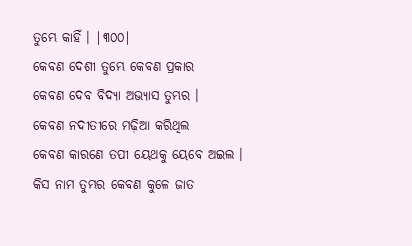ତୁମ୍ଭେ କାହିଁ । |୩୦୦|
କେବଣ ଦେଶୀ ତୁମ୍ଭେ କେବଣ ପ୍ରକାର
କେବଣ ଦେବ ବିଦ୍ୟା ଅଭ୍ୟାସ ତୁମ୍ଭର ।
କେବଣ ନଦୀତୀରେ ମଢ଼ିଆ କରିଥିଲ
କେବଣ କାରଣେ ତପୀ ୟେଥକୁ ୟେବେ ଅଇଲ ।
କିସ ନାମ ତୁମ୍ଭର କେବଣ କୁଳେ ଜାତ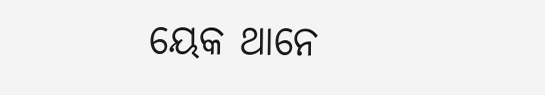ୟେକ ଥାନେ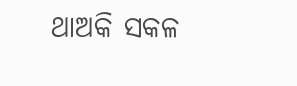ଥାଅକି ସକଳ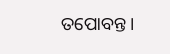ତପୋବନ୍ତ ।